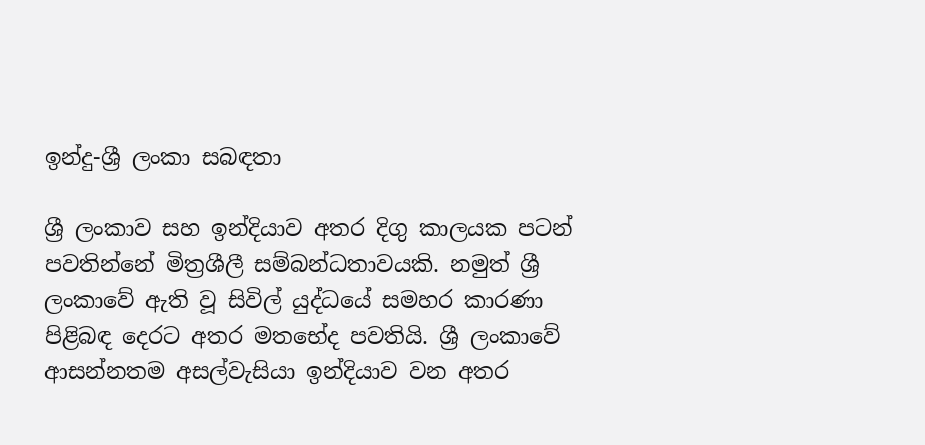ඉන්දු-ශ්‍රී ලංකා සබඳතා

ශ්‍රී ලංකාව සහ ඉන්දියාව අතර දිගු කාලයක පටන් පවතින්නේ මිත්‍රශීලී සම්බන්ධතාවයකි. නමුත් ශ්‍රී ලංකාවේ ඇති වූ සිවිල් යුද්ධයේ සමහර කාරණා පිළිබඳ දෙරට අතර මතභේද පවතියි. ශ්‍රී ලංකාවේ ආසන්නතම අසල්වැසියා ඉන්දියාව වන අතර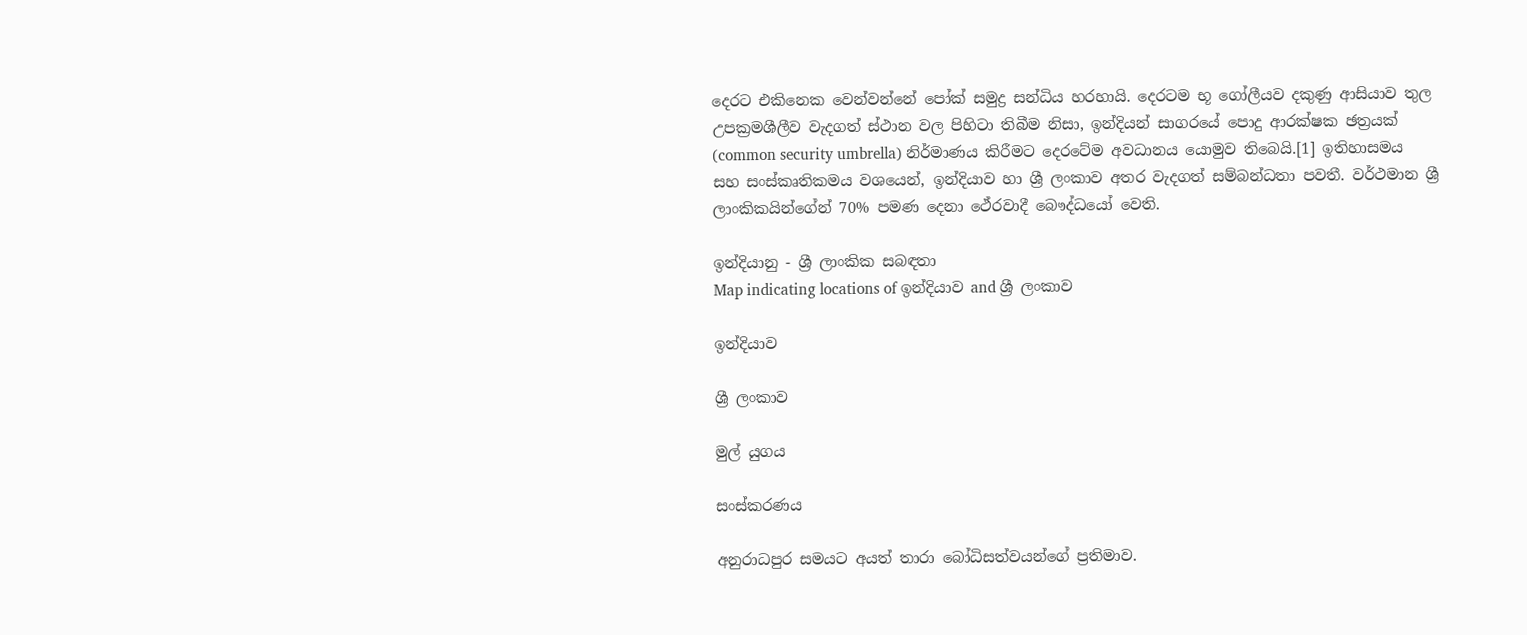දෙරට එකිනෙක වෙන්වන්නේ පෝක් සමුද්‍ර සන්ධිය හරහායි. දෙරටම භූ ගෝලීයව දකුණු ආසියාව තුල උපක්‍රමශීලීව වැදගත් ස්ථාන වල පිහිටා තිබීම නිසා, ඉන්දියන් සාගරයේ පොදු ආරක්ෂක ඡත්‍රයක් (common security umbrella) නිර්මාණය කිරීමට දෙරටේම අවධානය යොමුව තිබෙයි.[1] ඉතිහාසමය සහ සංස්කෘතිකමය වශයෙන්, ඉන්දියාව හා ශ්‍රී ලංකාව අතර වැදගත් සම්බන්ධතා පවතී. වර්ථමාන ශ්‍රී ලාංකිකයින්ගේන් 70% පමණ දෙනා ථේරවාදී බෞද්ධයෝ වෙති.

ඉන්දියානු - ශ්‍රී ලාංකික සබඳතා
Map indicating locations of ඉන්දියාව and ශ්‍රී ලංකාව

ඉන්දියාව

ශ්‍රී ලංකාව

මුල් යුගය

සංස්කරණය

අනුරාධපුර සමයට අයත් තාරා බෝධිසත්වයන්ගේ ප්‍රතිමාව.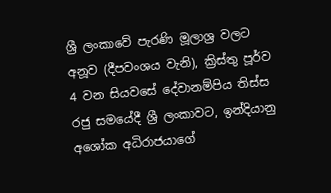ශ්‍රී ලංකාවේ පැරණි මූලාශ්‍ර වලට අනූව (දීපවංශය වැනි), ක්‍රිස්තු පූර්ව 4 වන සියවසේ දේවානම්පිය තිස්ස රජු සමයේදී ශ්‍රී ලංකාවට, ඉන්දියානු අශෝක අධිරාජයාගේ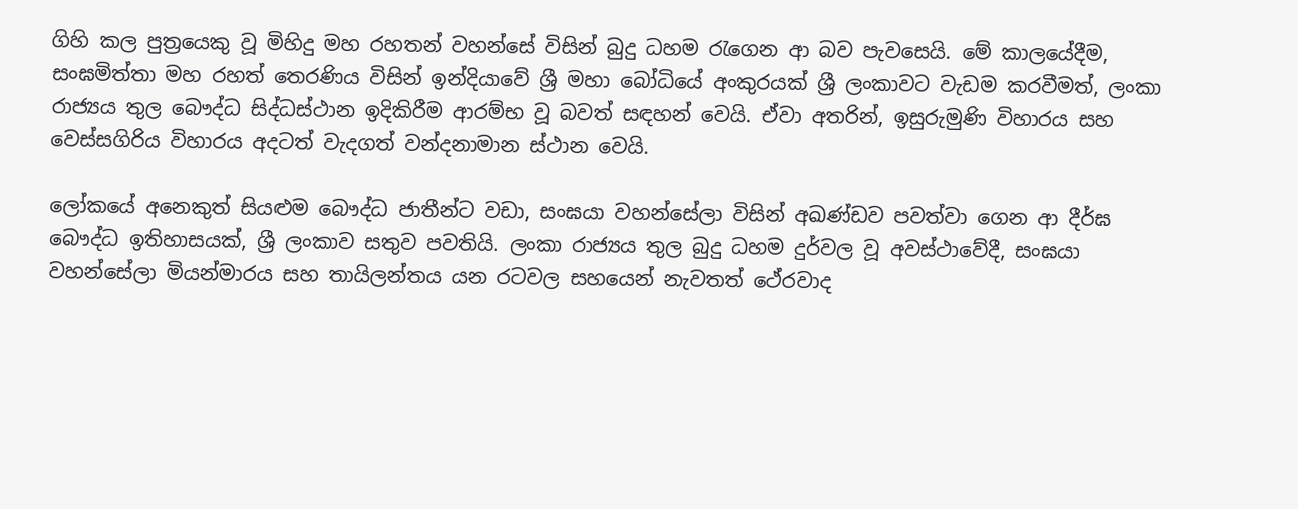ගිහි කල පුත්‍රයෙකු වූ මිහිදු මහ රහතන් වහන්සේ විසින් බුදු ධහම රැගෙන ආ බව පැවසෙයි. මේ කාලයේදීම, සංඝමිත්තා මහ රහත් තෙරණිය විසින් ඉන්දියාවේ ශ්‍රී මහා බෝධියේ අංකුරයක් ශ්‍රී ලංකාවට වැඩම කරවීමත්, ලංකා රාජ්‍යය තුල බෞද්ධ සිද්ධස්ථාන ඉදිකිරීම ආරම්භ වූ බවත් සඳහන් වෙයි. ඒවා අතරින්, ඉසුරුමුණි විහාරය සහ වෙස්සගිරිය විහාරය අදටත් වැදගත් වන්දනාමාන ස්ථාන වෙයි.

ලෝකයේ අනෙකුත් සියළුම බෞද්ධ ජාතීන්ට වඩා, සංඝයා වහන්සේලා විසින් අඛණ්ඩව පවත්වා ගෙන ආ දීර්ඝ බෞද්ධ ඉතිහාසයක්, ශ්‍රී ලංකාව සතුව පවතියි. ලංකා රාජ්‍යය තුල බුදු ධහම දුර්වල වූ අවස්ථාවේදී, සංඝයා වහන්සේලා මියන්මාරය සහ තායිලන්තය යන රටවල සහයෙන් නැවතත් ථේරවාද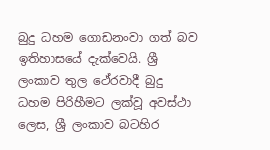බුදු ධහම ගොඩනංවා ගත් බව ඉතිහාසයේ දැක්වෙයි. ශ්‍රී ලංකාව තුල ථේරවාදී බුදු ධහම පිරිහීමට ලක්වූ අවස්ථා ලෙස, ශ්‍රී ලංකාව බටහිර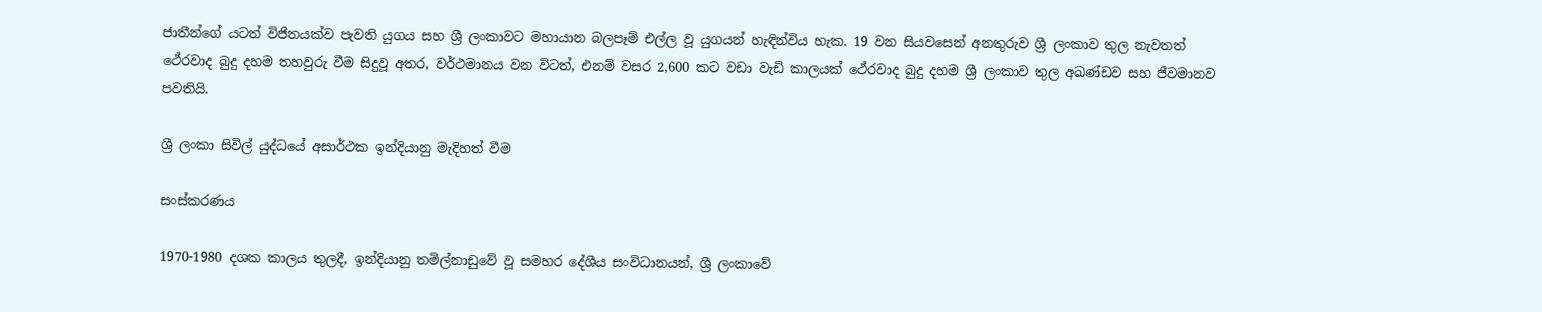ජාතීන්ගේ යටත් විජිතයක්ව පැවති යුගය සහ ශ්‍රී ලංකාවට මහායාන බලපෑම් එල්ල වූ යුගයන් හැඳින්විය හැක. 19 වන සියවසෙන් අනතුරුව ශ්‍රී ලංකාව තුල නැවතත් ථේරවාද බුදු දහම තහවුරු වීම සිදුවූ අතර, වර්ථමානය වන විටත්, එනම් වසර 2,600 කට වඩා වැඩි කාලයක් ථේරවාද බුදු දහම ශ්‍රී ලංකාව තුල අඛණ්ඩව සහ ජීවමානව පවතියි.

ශ්‍රී ලංකා සිවිල් යුද්ධයේ අසාර්ථක ඉන්දියානු මැදිහත් වීම

සංස්කරණය

1970-1980 දශක කාලය තුලදී, ඉන්දියානු තමිල්නාඩුවේ වූ සමහර දේශීය සංවිධානයන්, ශ්‍රී ලංකාවේ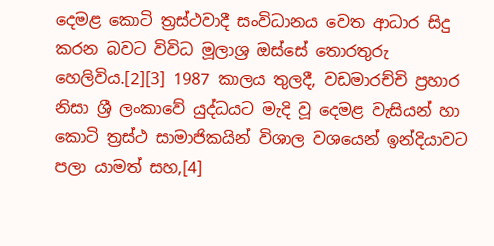දෙමළ කොටි ත්‍රස්ථවාදී සංවිධානය වෙත ආධාර සිදු කරන බවට විවිධ මූලාශ්‍ර ඔස්සේ තොරතුරු හෙලිවිය.[2][3] 1987 කාලය තුලදී, වඩමාරච්චි ප්‍රහාර නිසා ශ්‍රී ලංකාවේ යුද්ධයට මැදි වූ දෙමළ වැසියන් හා කොටි ත්‍රස්ථ සාමාජිකයින් විශාල වශයෙන් ඉන්දියාවට පලා යාමත් සහ,[4]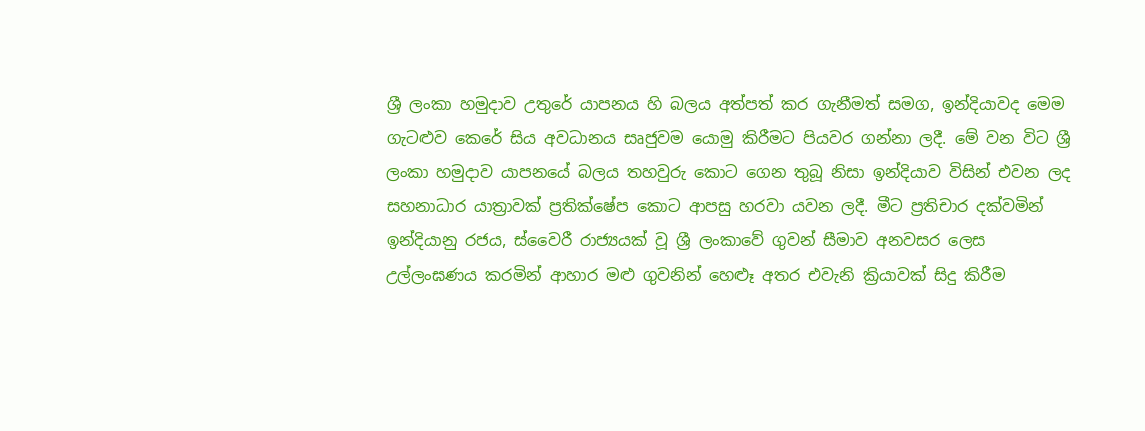ශ්‍රී ලංකා හමුදාව උතුරේ යාපනය හි බලය අත්පත් කර ගැනීමත් සමග, ඉන්දියාවද මෙම ගැටළුව කෙරේ සිය අවධානය සෘජුවම යොමු කිරීමට පියවර ගන්නා ලදී. මේ වන විට ශ්‍රී ලංකා හමුදාව යාපනයේ බලය තහවුරු කොට ගෙන තුබූ නිසා ඉන්දියාව විසින් එවන ලද සහනාධාර යාත්‍රාවක් ප්‍රතික්ෂේප කොට ආපසු හරවා යවන ලදී. මීට ප්‍රතිචාර දක්වමින් ඉන්දියානු රජය, ස්වෛරී රාජ්‍යයක් වූ ශ්‍රී ලංකාවේ ගුවන් සීමාව අනවසර ලෙස උල්ලංඝණය කරමින් ආහාර මළු ගුවනින් හෙළූ අතර එවැනි ක්‍රියාවක් සිදු කිරීම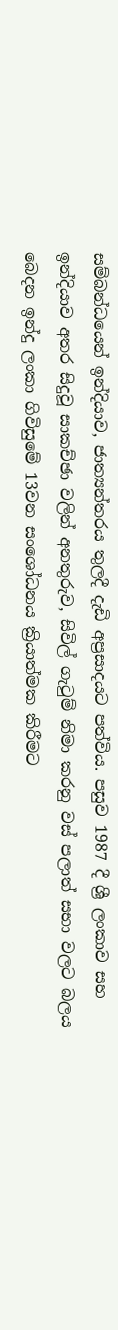සම්බන්ධයෙන් ඉන්දියාව, ජාත්‍යන්තරය තුලදී දැඩි අප්‍රසාදයට පත්විය. පසුව 1987 දී ශ්‍රී ලංකාව සහ ඉන්දියාව අතර සිදුවූ සාකච්ඡා වලින් අනතුරුව, සිවිල් ගැටුම් නිමා කරනු වස් පලාත් සභා වලට බලය බෙදන ඉන්දු ලංකා ගිවිසුමේ 13වන සංශෝධනය ක්‍රියාත්මක කිරීමට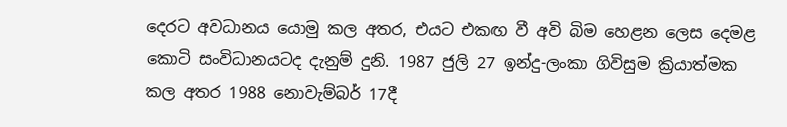දෙරට අවධානය යොමු කල අතර, එයට එකඟ වී අවි බිම හෙළන ලෙස දෙමළ කොටි සංවිධානයටද දැනුම් දුනි. 1987 ජුලි 27 ඉන්දු-ලංකා ගිවිසුම ක්‍රියාත්මක කල අතර 1988 නොවැම්බර් 17දී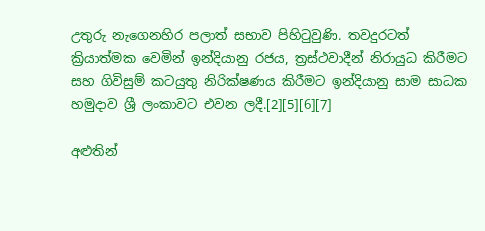උතුරු නැගෙනහිර පලාත් සභාව පිහිටුවුණි. තවදුරටත් ක්‍රියාත්මක වෙමින් ඉන්දියානු රජය, ත්‍රස්ථවාදීන් නිරායුධ කිරීමට සහ ගිවිසුම් කටයුතු නිරික්ෂණය කිරීමට ඉන්දියානු සාම සාධක හමුදාව ශ්‍රී ලංකාවට එවන ලදී.[2][5][6][7]

අළුතින්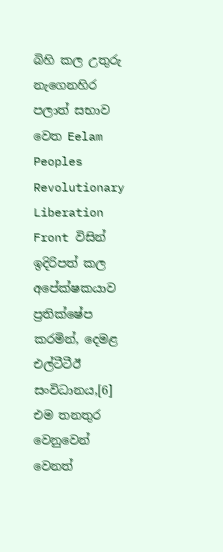බිහි කල උතුරු නැගෙනහිර පලාත් සභාව වෙත Eelam Peoples Revolutionary Liberation Front විසින් ඉදිරිපත් කල අපේක්ෂකයාව ප්‍රතික්ෂේප කරමින්, දෙමළ එල්ටීටීඊ සංවිධානය,[6] එම තනතුර වෙනුවෙන් වෙනත්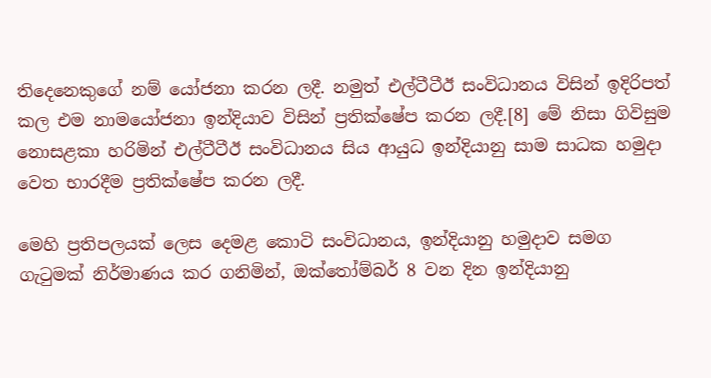තිදෙනෙකුගේ නම් යෝජනා කරන ලදී. නමුත් එල්ටීටීඊ සංවිධානය විසින් ඉදිරිපත් කල එම නාමයෝජනා ඉන්දියාව විසින් ප්‍රතික්ෂේප කරන ලදී.[8] මේ නිසා ගිවිසුම නොසළකා හරිමින් එල්ටීටීඊ සංවිධානය සිය ආයුධ ඉන්දියානු සාම සාධක හමුදා වෙත භාරදීම ප්‍රතික්ෂේප කරන ලදී.

මෙහි ප්‍රතිපලයක් ලෙස දෙමළ කොටි සංවිධානය, ඉන්දියානු හමුදාව සමග ගැටුමක් නිර්මාණය කර ගනිමින්, ඔක්තෝම්බර් 8 වන දින ඉන්දියානු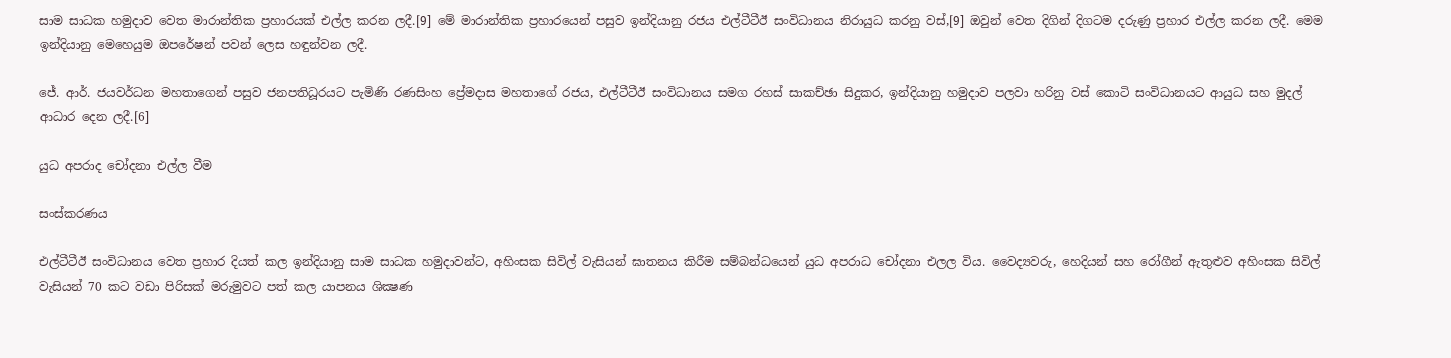සාම සාධක හමුදාව වෙත මාරාන්තික ප්‍රහාරයක් එල්ල කරන ලදී.[9] මේ මාරාන්තික ප්‍රහාරයෙන් පසුව ඉන්දියානු රජය එල්ටීටීඊ සංවිධානය නිරායුධ කරනු වස්,[9] ඔවුන් වෙත දිගින් දිගටම දරුණු ප්‍රහාර එල්ල කරන ලදී. මෙම ඉන්දියානු මෙහෙයුම ඔපරේෂන් පවන් ලෙස හඳුන්වන ලදී.

ජේ. ආර්. ජයවර්ධන මහතාගෙන් පසුව ජනපතිධූරයට පැමිණි රණසිංහ ප්‍රේමදාස මහතාගේ රජය, එල්ටීටීඊ සංවිධානය සමග රහස් සාකච්ඡා සිදුකර, ඉන්දියානු හමුදාව පලවා හරිනු වස් කොටි සංවිධානයට ආයුධ සහ මුදල් ආධාර දෙන ලදී.[6]

යුධ අපරාද චෝදනා එල්ල වීම

සංස්කරණය

එල්ටීටීඊ සංවිධානය වෙත ප්‍රහාර දියත් කල ඉන්දියානු සාම සාධක හමුදාවන්ට, අහිංසක සිවිල් වැසියන් ඝාතනය කිරීම සම්බන්ධයෙන් යුධ අපරාධ චෝදනා එලල විය. වෛද්‍යවරු, හෙදියන් සහ රෝගීන් ඇතුළුව අහිංසක සිවිල් වැසියන් 70 කට වඩා පිරිසක් මරුමුවට පත් කල යාපනය ශික්‍ෂණ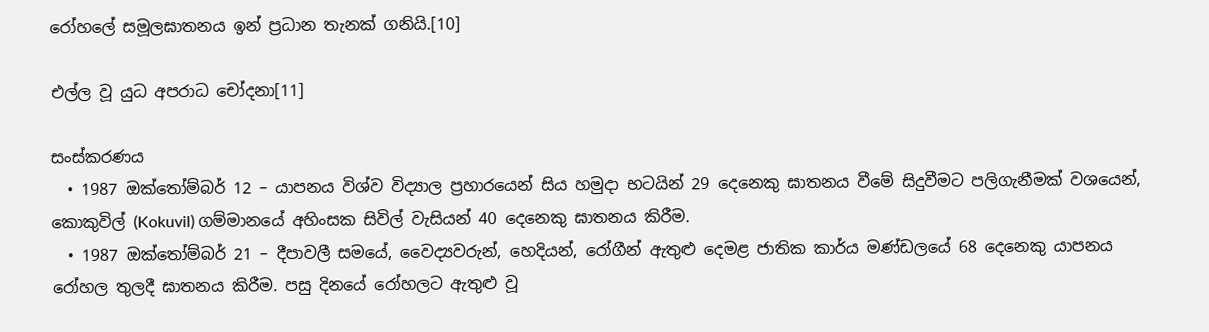රෝහලේ සමූලඝාතනය ඉන් ප්‍රධාන තැනක් ගනියි.[10]

එල්ල වූ යුධ අපරාධ චෝදනා[11]

සංස්කරණය
  • 1987 ඔක්තෝම්බර් 12 – යාපනය විශ්ව විද්‍යාල ප්‍රහාරයෙන් සිය හමුදා භටයින් 29 දෙනෙකු ඝාතනය වීමේ සිදුවීමට පලිගැනීමක් වශයෙන්, කොකුවිල් (Kokuvil) ගම්මානයේ අහිංසක සිවිල් වැසියන් 40 දෙනෙකු ඝාතනය කිරීම.
  • 1987 ඔක්තෝම්බර් 21 – දීපාවලී සමයේ, වෛද්‍යවරුන්, හෙදියන්, රෝගීන් ඇතුළු දෙමළ ජාතික කාර්ය මණ්ඩලයේ 68 දෙනෙකු යාපනය රෝහල තුලදී ඝාතනය කිරීම. පසු දිනයේ රෝහලට ඇතුළු වූ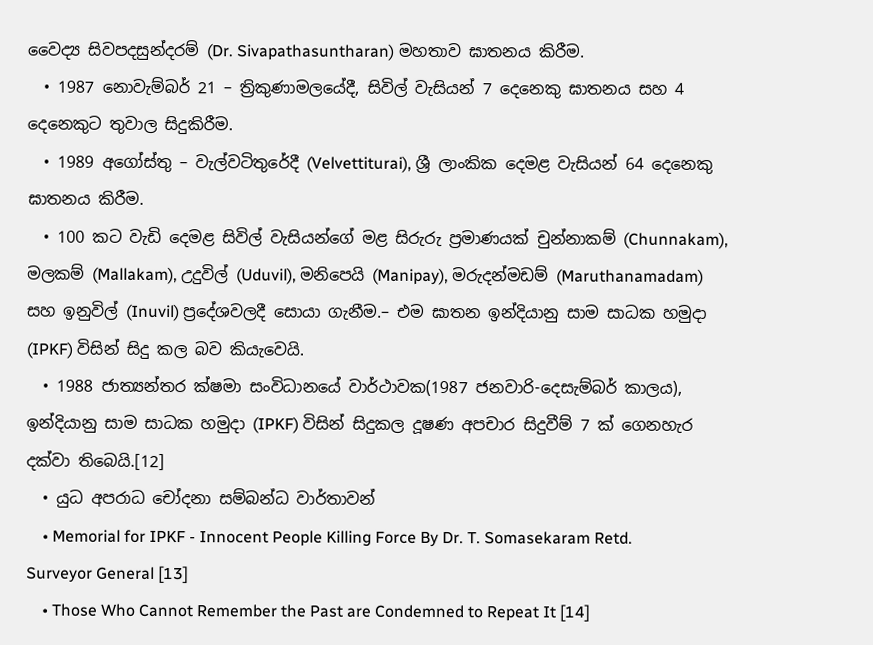වෛද්‍ය සිවපදසුන්දරම් (Dr. Sivapathasuntharan) මහතාව ඝාතනය කිරීම.
  • 1987 නොවැම්බර් 21 – ත්‍රිකුණාමලයේදී, සිවිල් වැසියන් 7 දෙනෙකු ඝාතනය සහ 4 දෙනෙකුට තුවාල සිදුකිරීම.
  • 1989 අගෝස්තු – වැල්වටිතුරේදී (Velvettiturai), ශ්‍රී ලාංකික දෙමළ වැසියන් 64 දෙනෙකු ඝාතනය කිරීම.
  • 100 කට වැඩි දෙමළ සිවිල් වැසියන්ගේ මළ සිරුරු ප්‍රමාණයක් චුන්නාකම් (Chunnakam), මලකම් (Mallakam), උදුවිල් (Uduvil), මනිපෙයි (Manipay), මරුදන්මඩම් (Maruthanamadam) සහ ඉනුවිල් (Inuvil) ප්‍රදේශවලදී සොයා ගැනීම.– එම ඝාතන ඉන්දියානු සාම සාධක හමුදා (IPKF) විසින් සිදු කල බව කියැවෙයි.
  • 1988 ජාත්‍යන්තර ක්ෂමා සංවිධානයේ වාර්ථාවක(1987 ජනවාරි-දෙසැම්බර් කාලය), ඉන්දියානු සාම සාධක හමුදා (IPKF) විසින් සිදුකල දූෂණ අපචාර සිදුවීම් 7 ක් ගෙනහැර දක්වා තිබෙයි.[12]
  • යුධ අපරාධ චෝදනා සම්බන්ධ වාර්තාවන්
    • Memorial for IPKF - Innocent People Killing Force By Dr. T. Somasekaram Retd. Surveyor General [13]
    • Those Who Cannot Remember the Past are Condemned to Repeat It [14]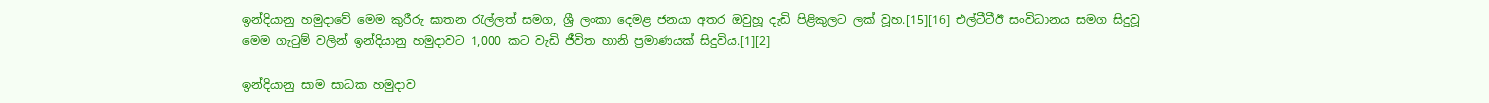ඉන්දියානු හමුදාවේ මෙම කුරීරු ඝාතන රැල්ලත් සමග, ශ්‍රී ලංකා දෙමළ ජනයා අතර ඔවුහූ දැඩි පිළිකුලට ලක් වූහ.[15][16] එල්ටීටීඊ සංවිධානය සමග සිදුවූ මෙම ගැටුම් වලින් ඉන්දියානු හමුදාවට 1,000 කට වැඩි ජීවිත හානි ප්‍රමාණයක් සිදුවිය.[1][2]

ඉන්දියානු සාම සාධක හමුදාව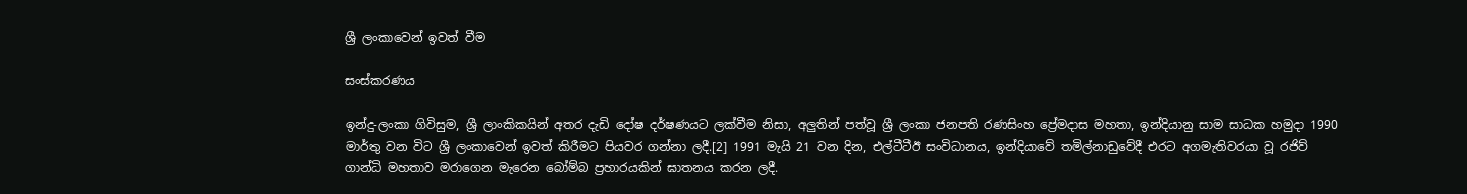ශ්‍රී ලංකාවෙන් ඉවත් වීම

සංස්කරණය

ඉන්දු-ලංකා ගිවිසුම, ශ්‍රී ලාංකිකයින් අතර දැඩි දෝෂ දර්ෂණයට ලක්වීම නිසා, අලුතින් පත්වූ ශ්‍රී ලංකා ජනපති රණසිංහ ප්‍රේමදාස මහතා, ඉන්දියානු සාම සාධක හමුදා 1990 මාර්තු වන විට ශ්‍රී ලංකාවෙන් ඉවත් කිරීමට පියවර ගන්නා ලදී.[2] 1991 මැයි 21 වන දින, එල්ටීටීඊ සංවිධානය, ඉන්දියාවේ තමිල්නාඩුවේදී එරට අගමැතිවරයා වූ රජිව් ගාන්ධි මහතාව මරාගෙන මැරෙන බෝම්බ ප්‍රහාරයකින් ඝාතනය කරන ලදී.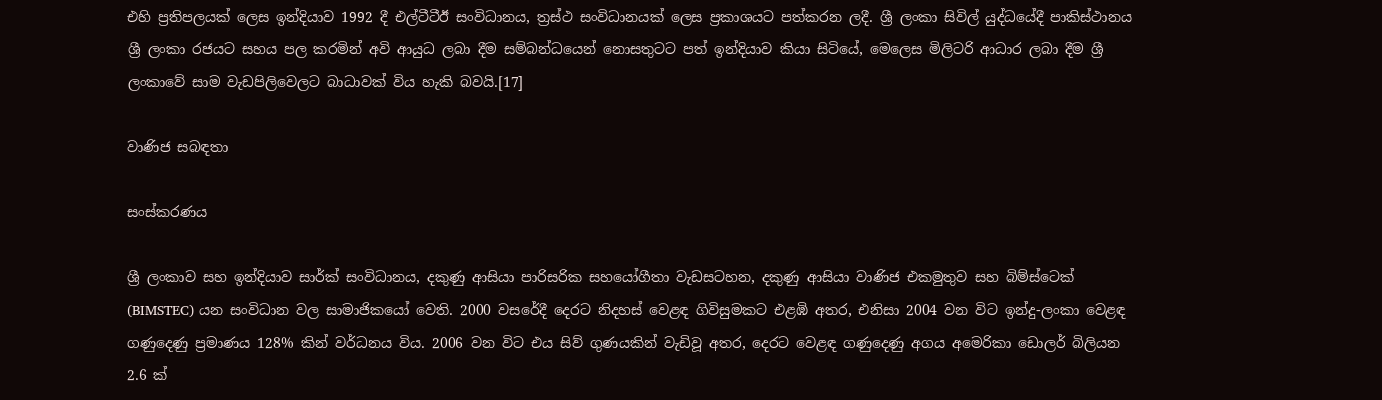එහි ප්‍රතිපලයක් ලෙස ඉන්දියාව 1992 දී එල්ටීටීඊ සංවිධානය, ත්‍රස්ථ සංවිධානයක් ලෙස ප්‍රකාශයට පත්කරන ලදී. ශ්‍රී ලංකා සිවිල් යුද්ධයේදී පාකිස්ථානය ශ්‍රී ලංකා රජයට සහය පල කරමින් අවි ආයුධ ලබා දීම සම්බන්ධයෙන් නොසතුටට පත් ඉන්දියාව කියා සිටියේ, මෙලෙස මිලිටරි ආධාර ලබා දීම ශ්‍රී ලංකාවේ සාම වැඩපිලිවෙලට බාධාවක් විය හැකි බවයි.[17]

වාණිජ සබඳතා

සංස්කරණය

ශ්‍රී ලංකාව සහ ඉන්දියාව සාර්ක් සංවිධානය, දකුණු ආසියා පාරිසරික සහයෝගීතා වැඩසටහන, දකුණු ආසියා වාණිජ එකමුතුව සහ බිම්ස්ටෙක් (BIMSTEC) යන සංවිධාන වල සාමාජිකයෝ වෙති. 2000 වසරේදී දෙරට නිදහස් වෙළඳ ගිවිසුමකට එළඹි අතර, එනිසා 2004 වන විට ඉන්දු-ලංකා වෙළඳ ගණුදෙණු ප්‍රමාණය 128% කින් වර්ධනය විය. 2006 වන විට එය සිව් ගුණයකින් වැඩිවූ අතර, දෙරට වෙළඳ ගණුදෙණු අගය අමෙරිකා ඩොලර් බිලියන 2.6 ක්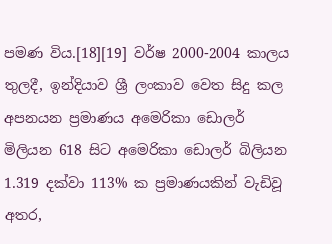පමණ විය.[18][19] වර්ෂ 2000-2004 කාලය තුලදී, ඉන්දියාව ශ්‍රී ලංකාව වෙත සිදු කල අපනයන ප්‍රමාණය අමෙරිකා ඩොලර් මිලියන 618 සිට අමෙරිකා ඩොලර් බිලියන 1.319 දක්වා 113% ක ප්‍රමාණයකින් වැඩිවූ අතර,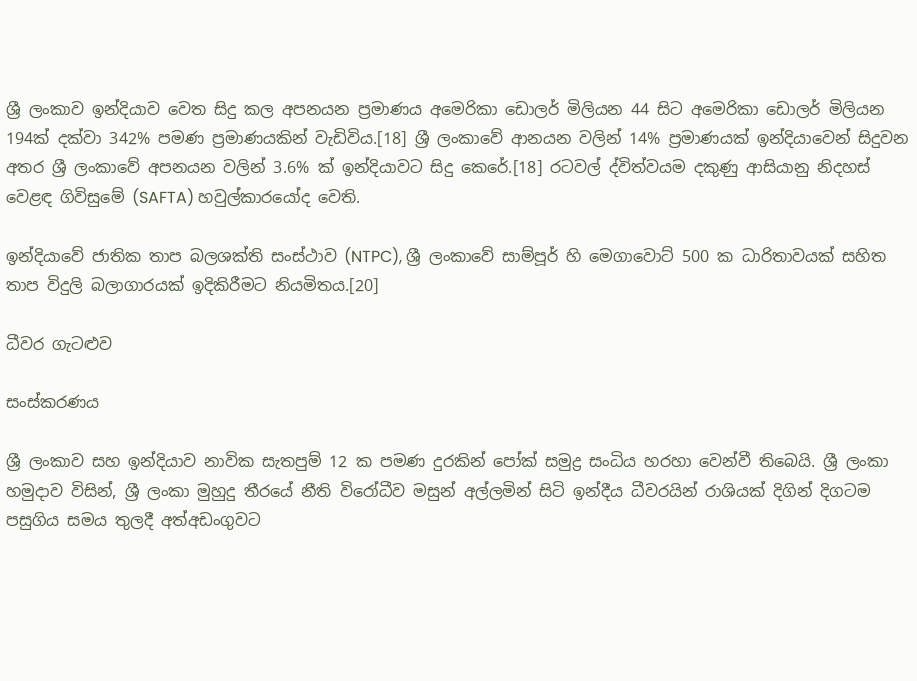ශ්‍රී ලංකාව ඉන්දියාව වෙත සිදු කල අපනයන ප්‍රමාණය අමෙරිකා ඩොලර් මිලියන 44 සිට අමෙරිකා ඩොලර් මිලියන 194ක් දක්වා 342% පමණ ප්‍රමාණයකින් වැඩිවිය.[18] ශ්‍රී ලංකාවේ ආනයන වලින් 14% ප්‍රමාණයක් ඉන්දියාවෙන් සිදුවන අතර ශ්‍රී ලංකාවේ අපනයන වලින් 3.6% ක් ඉන්දියාවට සිදු කෙරේ.[18] රටවල් ද්විත්වයම දකුණු ආසියානු නිදහස් වෙළඳ ගිවිසුමේ (SAFTA) හවුල්කාරයෝද වෙති.

ඉන්දියාවේ ජාතික තාප බලශක්ති සංස්ථාව (NTPC), ශ්‍රී ලංකාවේ සාම්පූර් හි මෙගාවොට් 500 ක ධාරිතාවයක් සහිත තාප විදුලි බලාගාරයක් ඉදිකිරීමට නියමිතය.[20]

ධීවර ගැටළුව

සංස්කරණය

ශ්‍රී ලංකාව සහ ඉන්දියාව නාවික සැතපුම් 12 ක පමණ දුරකින් පෝක් සමුද්‍ර සංධිය හරහා වෙන්වී තිබෙයි. ශ්‍රී ලංකා හමුදාව විසින්, ශ්‍රී ලංකා මුහුදු තීරයේ නීති විරෝධීව මසුන් අල්ලමින් සිටි ඉන්දීය ධීවරයින් රාශියක් දිගින් දිගටම පසුගිය සමය තුලදී අත්අඩංගුවට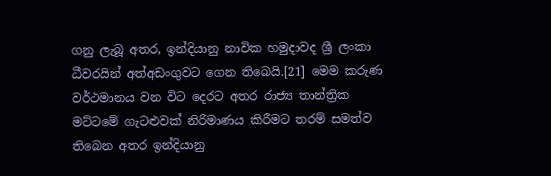ගනු ලැබූ අතර, ඉන්දියානු නාවික හමුදාවද ශ්‍රී ලංකා ධීවරයින් අත්අඩංගුවට ගෙන තිබෙයි.[21] මෙම කරුණ වර්ථමානය වන විට දෙරට අතර රාජ්‍ය තාන්ත්‍රික මට්ටමේ ගැටළුවක් නිරිමාණය කිරීමට තරම් සමත්ව තිබෙන අතර ඉන්දියානු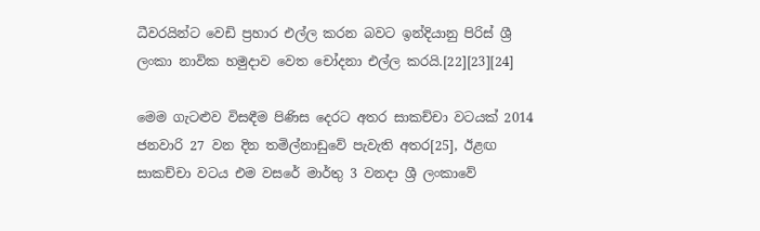ධීවරයින්ට වෙඩි ප්‍රහාර එල්ල කරන බවට ඉන්දියානු පිරිස් ශ්‍රී ලංකා නාවික හමුදාව වෙත චෝදනා එල්ල කරයි.[22][23][24]

මෙම ගැටළුව විසඳීම පිණිස දෙරට අතර සාකච්චා වටයක් 2014 ජනවාරි 27 වන දින තමිල්නාඩුවේ පැවැති අතර[25], ඊළඟ සාකච්චා වටය එම වසරේ මාර්තු 3 වනදා ශ්‍රී ලංකාවේ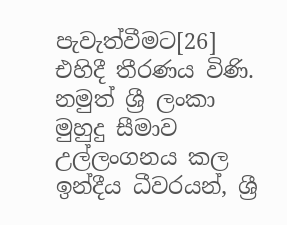පැවැත්වීමට[26] එහිදී තීරණය විණි. නමුත් ශ්‍රී ලංකා මුහුදු සීමාව උල්ලංගනය කල ඉන්දීය ධීවරයන්, ශ්‍රී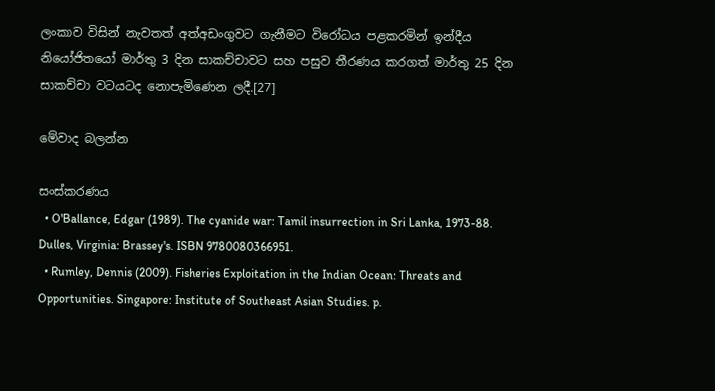ලංකාව විසින් නැවතත් අත්අඩංගුවට ගැනීමට විරෝධය පළකරමින් ඉන්දීය නියෝජිතයෝ මාර්තු 3 දින සාකච්චාවට සහ පසුව තීරණය කරගත් මාර්තු 25 දින සාකච්චා වටයටද නොපැමිණෙන ලදී.[27]

මේවාද බලන්න

සංස්කරණය
  • O'Ballance, Edgar (1989). The cyanide war: Tamil insurrection in Sri Lanka, 1973-88. Dulles, Virginia: Brassey's. ISBN 9780080366951.
  • Rumley, Dennis (2009). Fisheries Exploitation in the Indian Ocean: Threats and Opportunities. Singapore: Institute of Southeast Asian Studies. p.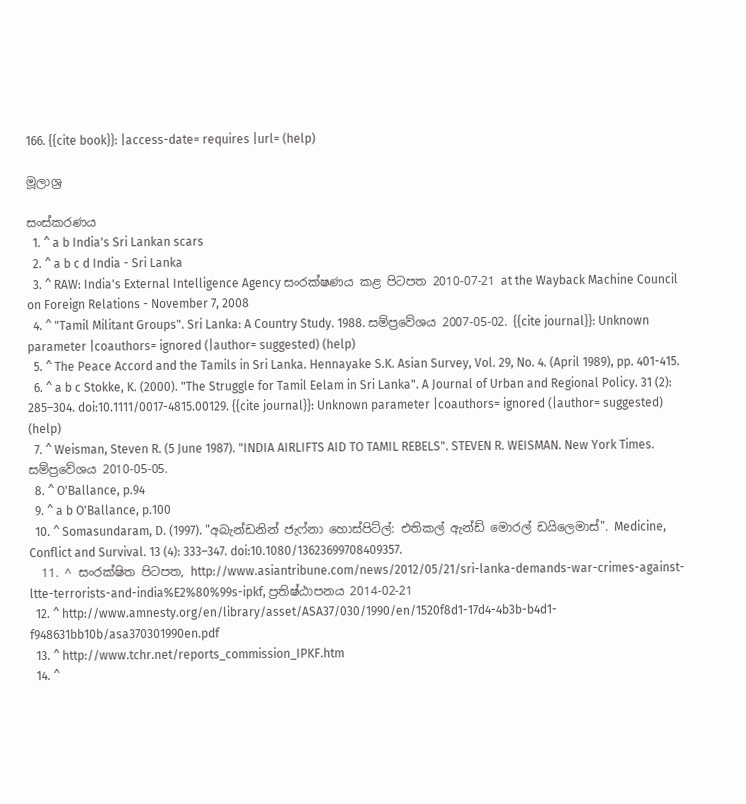166. {{cite book}}: |access-date= requires |url= (help)

මූලාශ්‍ර

සංස්කරණය
  1. ^ a b India's Sri Lankan scars
  2. ^ a b c d India - Sri Lanka
  3. ^ RAW: India's External Intelligence Agency සංරක්ෂණය කළ පිටපත 2010-07-21 at the Wayback Machine Council on Foreign Relations - November 7, 2008
  4. ^ "Tamil Militant Groups". Sri Lanka: A Country Study. 1988. සම්ප්‍රවේශය 2007-05-02. {{cite journal}}: Unknown parameter |coauthors= ignored (|author= suggested) (help)
  5. ^ The Peace Accord and the Tamils in Sri Lanka. Hennayake S.K. Asian Survey, Vol. 29, No. 4. (April 1989), pp. 401-415.
  6. ^ a b c Stokke, K. (2000). "The Struggle for Tamil Eelam in Sri Lanka". A Journal of Urban and Regional Policy. 31 (2): 285–304. doi:10.1111/0017-4815.00129. {{cite journal}}: Unknown parameter |coauthors= ignored (|author= suggested) (help)
  7. ^ Weisman, Steven R. (5 June 1987). "INDIA AIRLIFTS AID TO TAMIL REBELS". STEVEN R. WEISMAN. New York Times. සම්ප්‍රවේශය 2010-05-05.
  8. ^ O'Ballance, p.94
  9. ^ a b O'Ballance, p.100
  10. ^ Somasundaram, D. (1997). "අබැන්ඩනින් ජැෆ්නා හොස්පිට්ල්: එතිකල් ඇන්ඩ් මොරල් ඩයිලෙමාස්". Medicine, Conflict and Survival. 13 (4): 333–347. doi:10.1080/13623699708409357.
  11. ^ සංරක්ෂිත පිටපත, http://www.asiantribune.com/news/2012/05/21/sri-lanka-demands-war-crimes-against-ltte-terrorists-and-india%E2%80%99s-ipkf, ප්‍රතිෂ්ඨාපනය 2014-02-21
  12. ^ http://www.amnesty.org/en/library/asset/ASA37/030/1990/en/1520f8d1-17d4-4b3b-b4d1-f948631bb10b/asa370301990en.pdf
  13. ^ http://www.tchr.net/reports_commission_IPKF.htm
  14. ^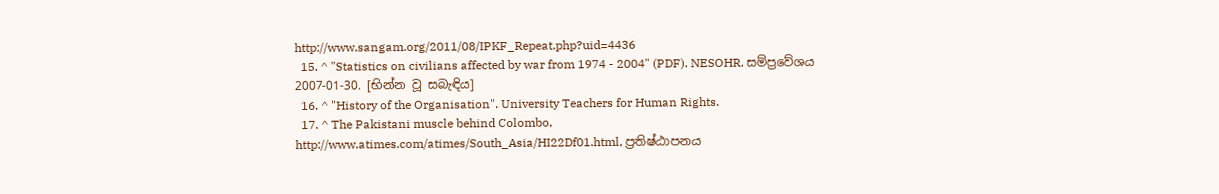http://www.sangam.org/2011/08/IPKF_Repeat.php?uid=4436
  15. ^ "Statistics on civilians affected by war from 1974 - 2004" (PDF). NESOHR. සම්ප්‍රවේශය 2007-01-30. [භින්න වූ සබැඳිය]
  16. ^ "History of the Organisation". University Teachers for Human Rights.
  17. ^ The Pakistani muscle behind Colombo, http://www.atimes.com/atimes/South_Asia/HI22Df01.html, ප්‍රතිෂ්ඨාපනය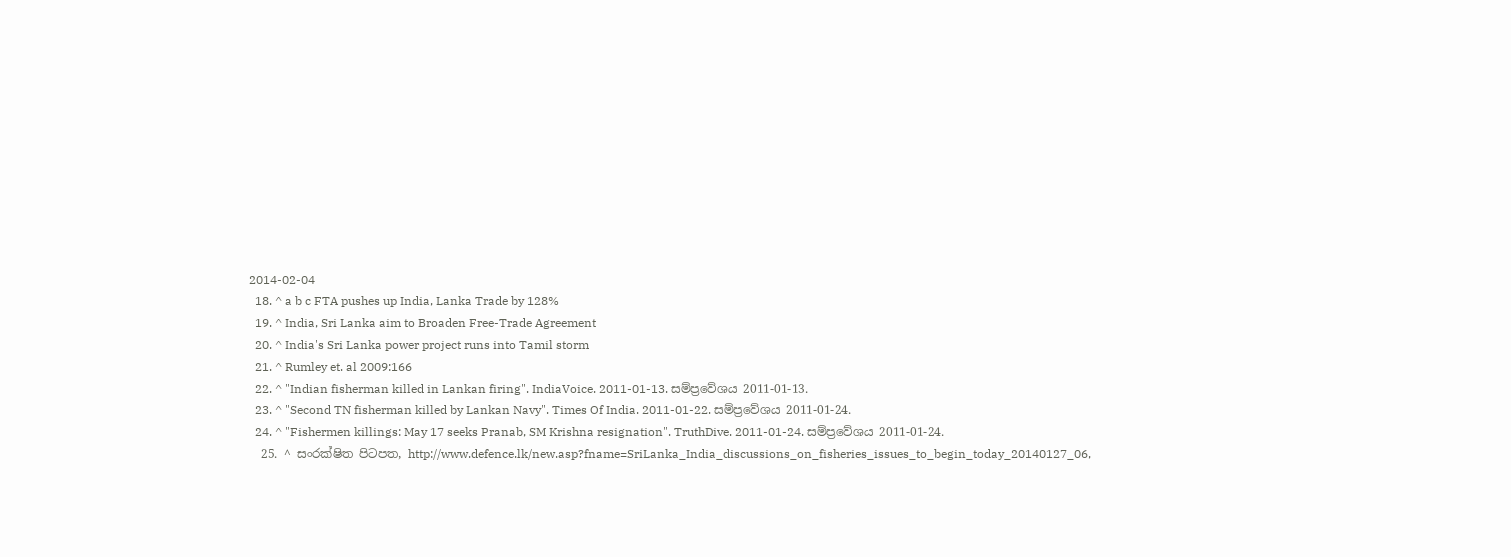2014-02-04
  18. ^ a b c FTA pushes up India, Lanka Trade by 128%
  19. ^ India, Sri Lanka aim to Broaden Free-Trade Agreement
  20. ^ India's Sri Lanka power project runs into Tamil storm
  21. ^ Rumley et. al 2009:166
  22. ^ "Indian fisherman killed in Lankan firing". IndiaVoice. 2011-01-13. සම්ප්‍රවේශය 2011-01-13.
  23. ^ "Second TN fisherman killed by Lankan Navy". Times Of India. 2011-01-22. සම්ප්‍රවේශය 2011-01-24.
  24. ^ "Fishermen killings: May 17 seeks Pranab, SM Krishna resignation". TruthDive. 2011-01-24. සම්ප්‍රවේශය 2011-01-24.
  25. ^ සංරක්ෂිත පිටපත, http://www.defence.lk/new.asp?fname=SriLanka_India_discussions_on_fisheries_issues_to_begin_today_20140127_06,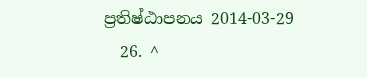ප්‍රතිෂ්ඨාපනය 2014-03-29
  26. ^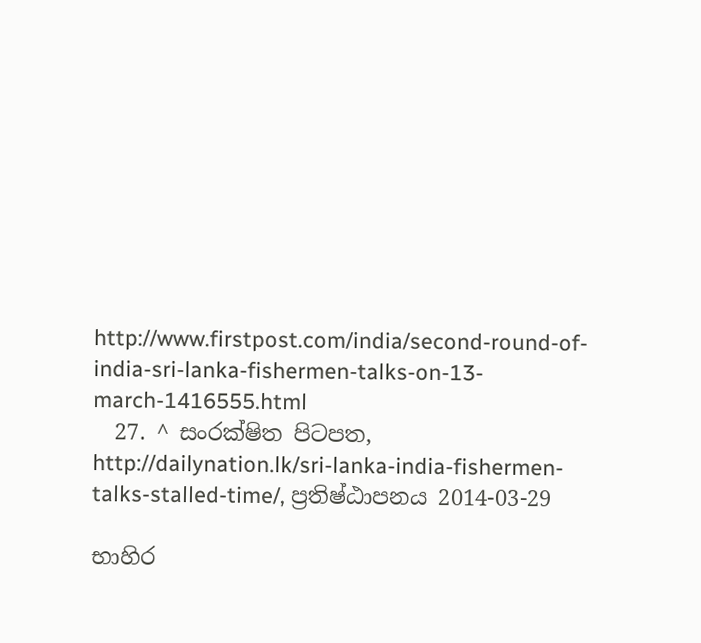http://www.firstpost.com/india/second-round-of-india-sri-lanka-fishermen-talks-on-13-march-1416555.html
  27. ^ සංරක්ෂිත පිටපත, http://dailynation.lk/sri-lanka-india-fishermen-talks-stalled-time/, ප්‍රතිෂ්ඨාපනය 2014-03-29

භාහිර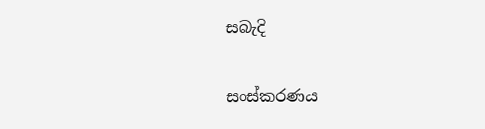සබැදි

සංස්කරණය